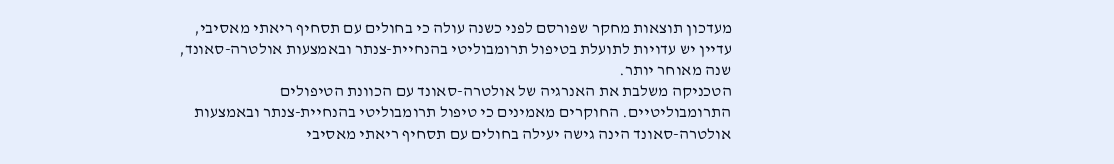מעדכון תוצאות מחקר שפורסם לפני כשנה עולה כי בחולים עם תסחיף ריאתי מאסיבי, עדיין יש עדויות לתועלת בטיפול תרומבוליטי בהנחיית-צנתר ובאמצעות אולטרה-סאונד, שנה מאוחר יותר.
הטכניקה משלבת את האנרגיה של אולטרה-סאונד עם הכוונת הטיפולים התרומבוליטיים. החוקרים מאמינים כי טיפול תרומבוליטי בהנחיית-צנתר ובאמצעות אולטרה-סאונד הינה גישה יעילה בחולים עם תסחיף ריאתי מאסיבי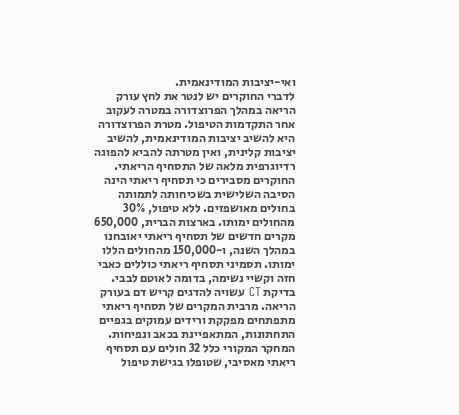ואי-יציבות המודינאמית.
לדברי החוקרים יש לנטר את לחץ עורק הריאה במהלך הפרוצדורה במטרה לעקוב אחר התקדמות הטיפול. מטרת הפרוצדורה היא להשיב יציבות המודינאמית, להשיב יציבות קלינית, ואין מטרתה להביא להפוגה רדיוגרפית מלאה של התסחיף הריאתי.
החוקרים מסבירים כי תסחיף ריאתי הינה הסיבה השלישית בשכיחותה לתמותה בחולים מאושפזים. ללא טיפול, 30% מהחולים ימותו. בארצות הברית, 650,000 מקרים חדשים של תסחיף ריאתי יאובחנו במהלך השנה, ו-150,000 מהחולים הללו ימותו. תסמיני תסחיף ריאתי כוללים כאבי חזה וקשיי נשימה, בדומה לאוטם לבבי. בדיקת CT עשויה להדגים קריש דם בעורק הריאה. מרבית המקרים של תסחיף ריאתי מתפתחים מפקקת ורידים עמוקים בגפיים התחתונות, המתאפיינת בכאב ונפיחות.
המחקר המקורי כלל 32 חולים עם תסחיף ריאתי מאסיבי, שטופלו בגישת טיפול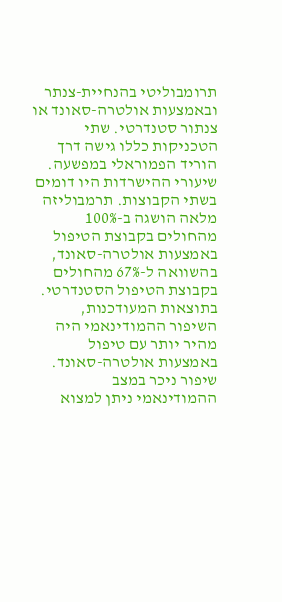תרומבוליטי בהנחיית-צנתר ובאמצעות אולטרה-סאונד או צנתור סטנדרטי. שתי הטכניקות כללו גישה דרך הוריד הפמוראלי במפשעה.
שיעורי ההישרדות היו דומים בשתי הקבוצות. תרמבוליזה מלאה הושגה ב-100% מהחולים בקבוצת הטיפול באמצעות אולטרה-סאונד, בהשוואה ל-67% מהחולים בקבוצת הטיפול הסטנדרטי.
בתוצאות המעודכנות, השיפור ההמודינאמי היה מהיר יותר עם טיפול באמצעות אולטרה-סאונד. שיפור ניכר במצב ההמודינאמי ניתן למצוא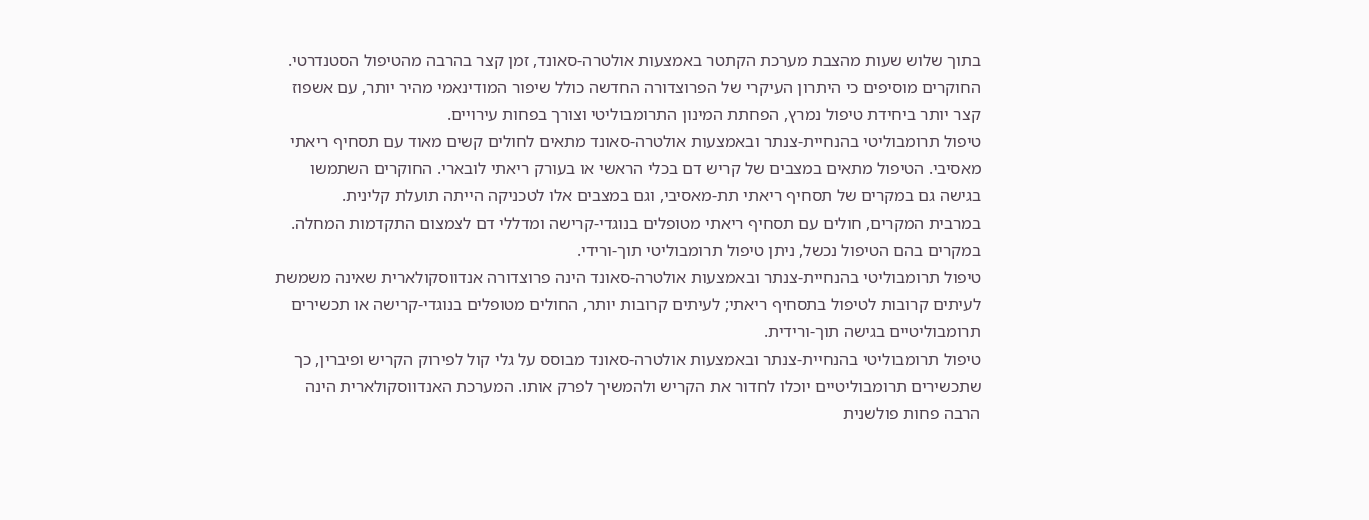בתוך שלוש שעות מהצבת מערכת הקתטר באמצעות אולטרה-סאונד, זמן קצר בהרבה מהטיפול הסטנדרטי.
החוקרים מוסיפים כי היתרון העיקרי של הפרוצדורה החדשה כולל שיפור המודינאמי מהיר יותר, עם אשפוז קצר יותר ביחידת טיפול נמרץ, הפחתת המינון התרומבוליטי וצורך בפחות עירויים.
טיפול תרומבוליטי בהנחיית-צנתר ובאמצעות אולטרה-סאונד מתאים לחולים קשים מאוד עם תסחיף ריאתי מאסיבי. הטיפול מתאים במצבים של קריש דם בכלי הראשי או בעורק ריאתי לובארי. החוקרים השתמשו בגישה גם במקרים של תסחיף ריאתי תת-מאסיבי, וגם במצבים אלו לטכניקה הייתה תועלת קלינית.
במרבית המקרים, חולים עם תסחיף ריאתי מטופלים בנוגדי-קרישה ומדללי דם לצמצום התקדמות המחלה. במקרים בהם הטיפול נכשל, ניתן טיפול תרומבוליטי תוך-ורידי.
טיפול תרומבוליטי בהנחיית-צנתר ובאמצעות אולטרה-סאונד הינה פרוצדורה אנדווסקולארית שאינה משמשת לעיתים קרובות לטיפול בתסחיף ריאתי; לעיתים קרובות יותר, החולים מטופלים בנוגדי-קרישה או תכשירים תרומבוליטיים בגישה תוך-ורידית.
טיפול תרומבוליטי בהנחיית-צנתר ובאמצעות אולטרה-סאונד מבוסס על גלי קול לפירוק הקריש ופיברין, כך שתכשירים תרומבוליטיים יוכלו לחדור את הקריש ולהמשיך לפרק אותו. המערכת האנדווסקולארית הינה הרבה פחות פולשנית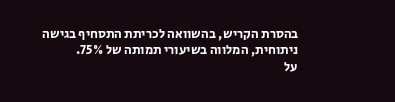בהסרת הקריש, בהשוואה לכריתת התסחיף בגישה ניתוחית, המלווה בשיעורי תמותה של 75%.
על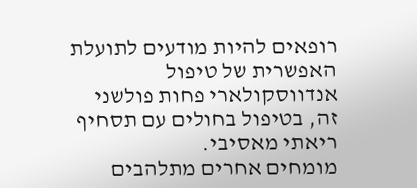רופאים להיות מודעים לתועלת האפשרית של טיפול אנדווסקולארי פחות פולשני זה, בטיפול בחולים עם תסחיף ריאתי מאסיבי.
מומחים אחרים מתלהבים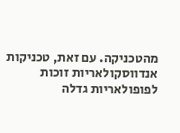מהטכניקה. עם זאת, טכניקות אנדווסקולאריות זוכות לפופולאריות גדלה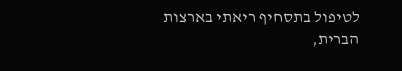לטיפול בתסחיף ריאתי בארצות הברית,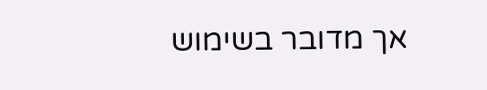אך מדובר בשימוש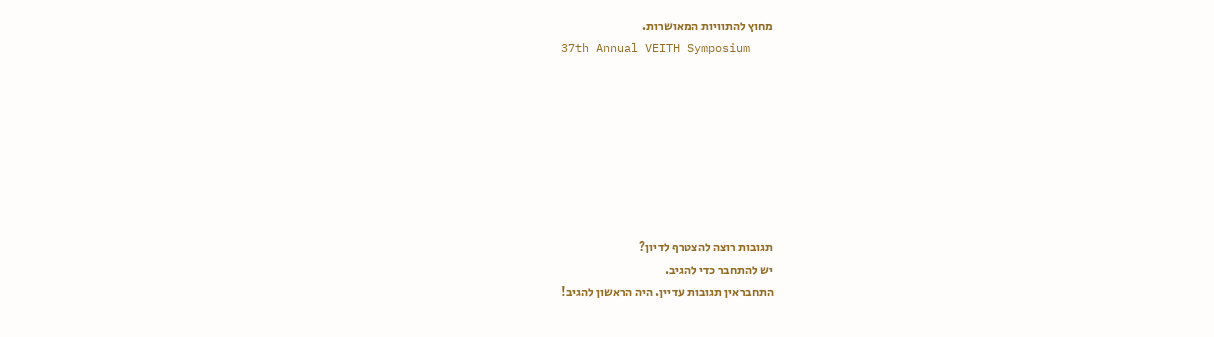מחוץ להתוויות המאושרות.
37th Annual VEITH Symposium








תגובות רוצה להצטרף לדיון?
יש להתחבר כדי להגיב.
התחבראין תגובות עדיין. היה הראשון להגיב!